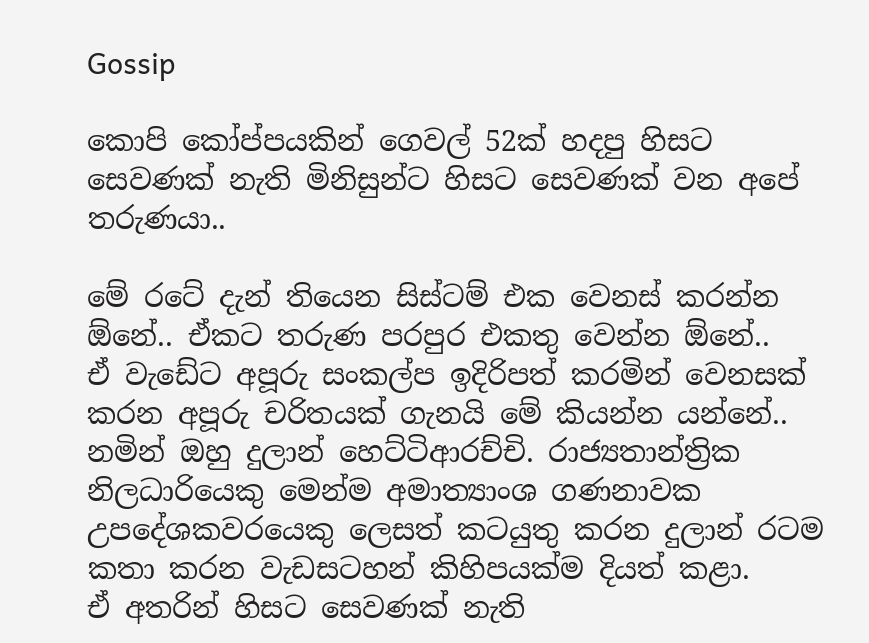Gossip

කොපි කෝප්පයකින් ගෙවල් 52ක් හදපු හිසට සෙවණක් නැති මිනිසුන්ට හිසට සෙවණක් වන අපේ තරුණයා..

මේ රටේ දැන් තියෙන සිස්ටම් එක වෙනස් කරන්න ඕනේ.. ඒකට තරුණ පරපුර එකතු වෙන්න ඕනේ..
ඒ වැඩේට අපූරු සංකල්ප ඉදිරිපත් කරමින් වෙනසක් කරන අපූරු චරිතයක් ගැනයි මේ කියන්න යන්නේ..
නමින් ඔහු දුලාන් හෙට්ටිආරච්චි. රාජ්‍යතාන්ත්‍රික නිලධාරියෙකු මෙන්ම අමාත්‍යාංශ ගණනාවක උපදේශකවරයෙකු ලෙසත් කටයුතු කරන දුලාන් රටම කතා කරන වැඩසටහන් කිහිපයක්ම දියත් කළා.
ඒ අතරින් හිසට සෙවණක් නැති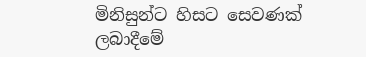මිනිසුන්ට හිසට සෙවණක් ලබාදීමේ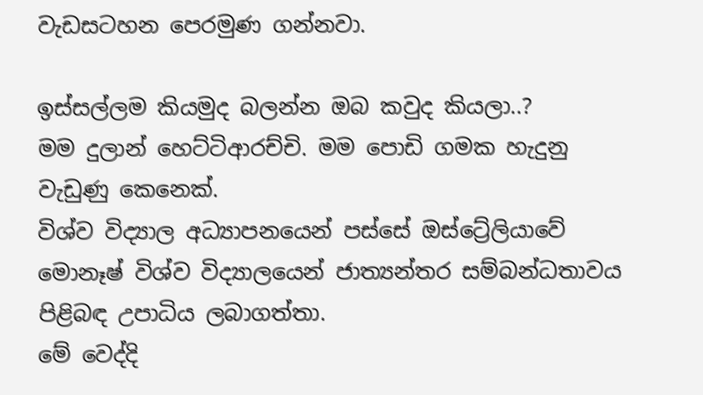වැඩසටහන පෙරමුණ ගන්නවා.

ඉස්සල්ලම කියමුද බලන්න ඔබ කවුද කියලා..?
මම දුලාන් හෙට්ටිආරච්චි. මම පොඩි ගමක හැදුනු වැඩුණු කෙනෙක්.
විශ්ව විද්‍යාල අධ්‍යාපනයෙන් පස්සේ ඔස්ට්‍රේලියාවේ මොනෑෂ් විශ්ව විද්‍යාලයෙන් ජාත්‍යන්තර සම්බන්ධතාවය පිළිබඳ උපාධිය ලබාගත්තා.
මේ වෙද්දි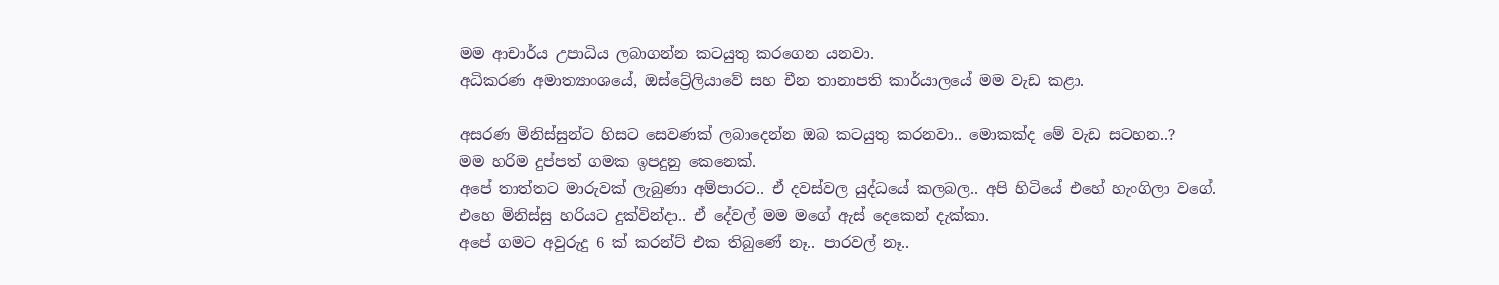මම ආචාර්ය උපාධිය ලබාගන්න කටයුතු කරගෙන යනවා.
අධිකරණ අමාත්‍යාංශයේ, ඔස්ට්‍රේලියාවේ සහ චීන තානාපති කාර්යාලයේ මම වැඩ කළා.

අසරණ මිනිස්සුන්ට හිසට සෙවණක් ලබාදෙන්න ඔබ කටයුතු කරනවා.. මොකක්ද මේ වැඩ සටහන..?
මම හරිම දුප්පත් ගමක ඉපදුනු කෙනෙක්.
අපේ තාත්තට මාරුවක් ලැබුණා අම්පාරට.. ඒ දවස්වල යුද්ධයේ කලබල.. අපි හිටියේ එහේ හැංගිලා වගේ.
එහෙ මිනිස්සු හරියට දුක්වින්දා.. ඒ දේවල් මම මගේ ඇස් දෙකෙන් දැක්කා.
අපේ ගමට අවුරුදු 6 ක් කරන්ට් එක තිබුණේ නෑ.. පාරවල් නෑ..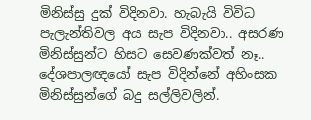මිනිස්සු දුක් විදිනවා. හැබැයි විවිධ පැලැන්තිවල අය සැප විදිනවා.. අසරණ මිනිස්සුන්ට හිසට සෙවණක්වත් නෑ..
දේශපාලඥයෝ සැප විදින්නේ අහිංසක මිනිස්සුන්ගේ බදු සල්ලිවලින්.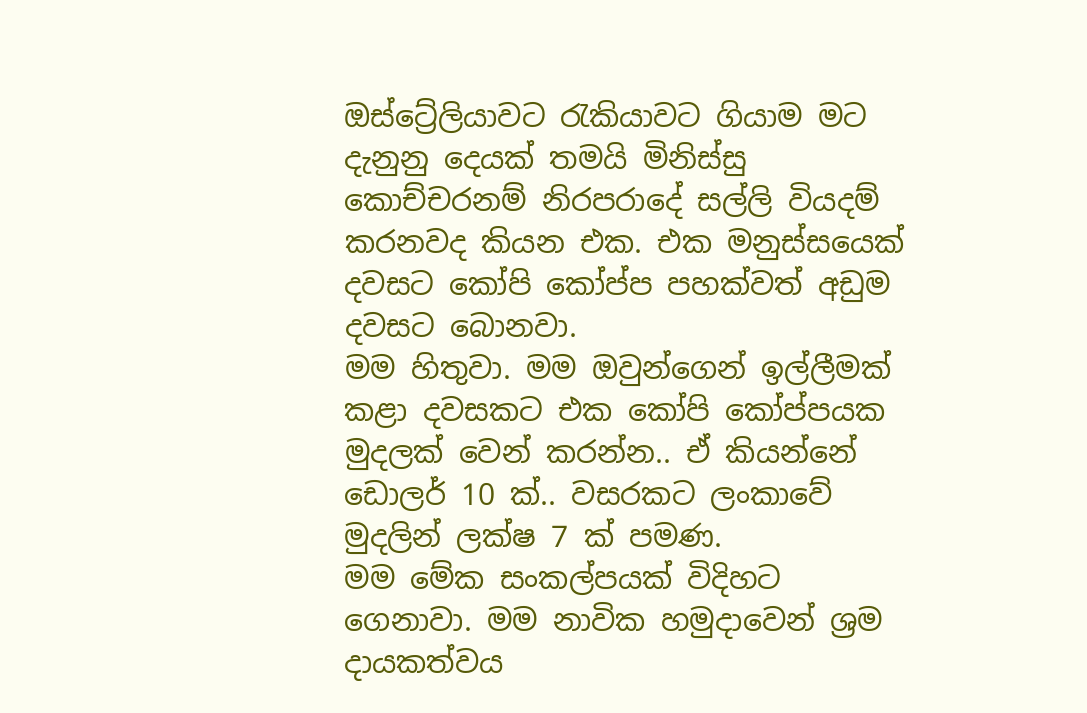ඔස්ට්‍රේලියාවට රැකියාවට ගියාම මට දැනුනු දෙයක් තමයි මිනිස්සු කොච්චරනම් නිරපරාදේ සල්ලි වියදම් කරනවද කියන එක. එක මනුස්සයෙක් දවසට කෝපි කෝප්ප පහක්වත් අඩුම දවසට බොනවා.
මම හිතුවා. මම ඔවුන්ගෙන් ඉල්ලීමක් කළා දවසකට එක කෝපි කෝප්පයක මුදලක් වෙන් කරන්න.. ඒ කියන්නේ ඩොලර් 10 ක්.. වසරකට ලංකාවේ මුදලින් ලක්ෂ 7 ක් පමණ.
මම මේක සංකල්පයක් විදිහට ගෙනාවා. මම නාවික හමුදාවෙන් ශ්‍රම දායකත්වය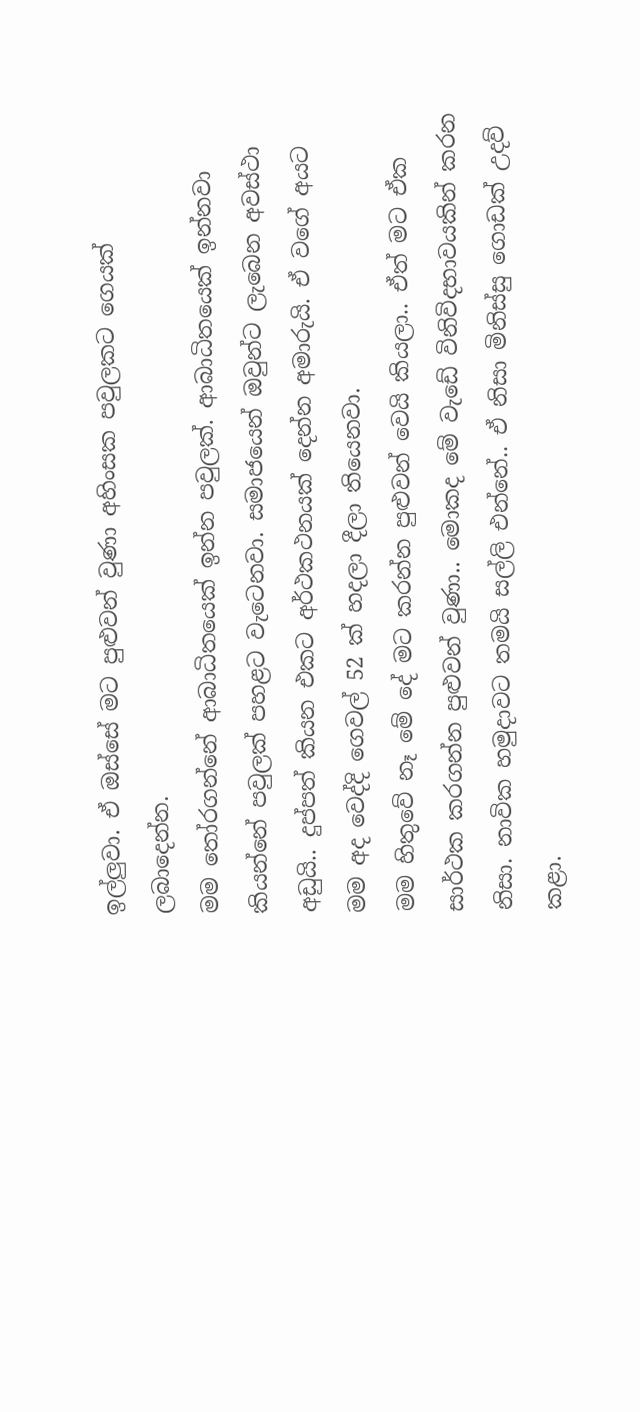ඉල්ලුවා. ඒ ඔස්සේ මට පුළුවන් වුණා අහිංසක පවුලකට ගෙයක් ලබාදෙන්න.
මම තෝරගන්නේ ආබාධිතයෙක් ඉන්න පවුලක්. ආබාධිතයෙක් ඉන්නවා කියන්නේ පවුලක් පහළට වැටෙනවා. සමාජයෙන් ඔවුන්ට ලැබෙන අවස්ථා අඩුයි.. දුප්පත් කියන එකට අර්ථකථනයක් දෙන්න අමාරුයි. ඒ වගේ අයට මම අද වෙද්දි ගෙවල් 52 ක් හදලා දීලා තියෙනවා.
මම හිතුවේ නෑ මේ දේ මට කරන්න පුළුවන් වෙයි කියලා.. ඒත් මට ඒක සාර්ථක කරගන්න පුළුවන් වුණා.. මොකද මේ වැඩේ විනිවිදභාවයකින් කරන නිසා. නාවික හමුදාවට තමයි සල්ලි එන්නේ.. ඒ නිසා මිනිස්සු ගොඩක් උදව් කළා.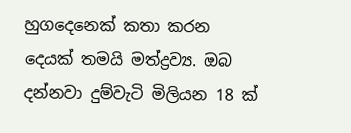හුගදෙනෙක් කතා කරන දෙයක් තමයි මත්ද්‍රව්‍ය. ඔබ දන්නවා දුම්වැටි මිලියන 18 ක්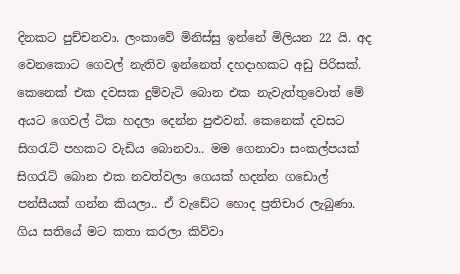දිනකට පුච්චනවා. ලංකාවේ මිනිස්සු ඉන්නේ මිලියන 22 යි. අද වෙනකොට ගෙවල් නැතිව ඉන්නෙත් දහදාහකට අඩු පිරිසක්.
කෙනෙක් එක දවසක දුම්වැටි බොන එක නැවැත්තුවොත් මේ අයට ගෙවල් ටික හදලා දෙන්න පුළුවන්. කෙනෙක් දවසට සිගරැට් පහකට වැඩිය බොනවා.. මම ගෙනාවා සංකල්පයක් සිගරැට් බොන එක නවත්වලා ගෙයක් හදන්න ගඩොල් පන්සීයක් ගන්න කියලා.. ඒ වැඩේට හොද ප්‍රතිචාර ලැබුණා.
ගිය සතියේ මට කතා කරලා කිව්වා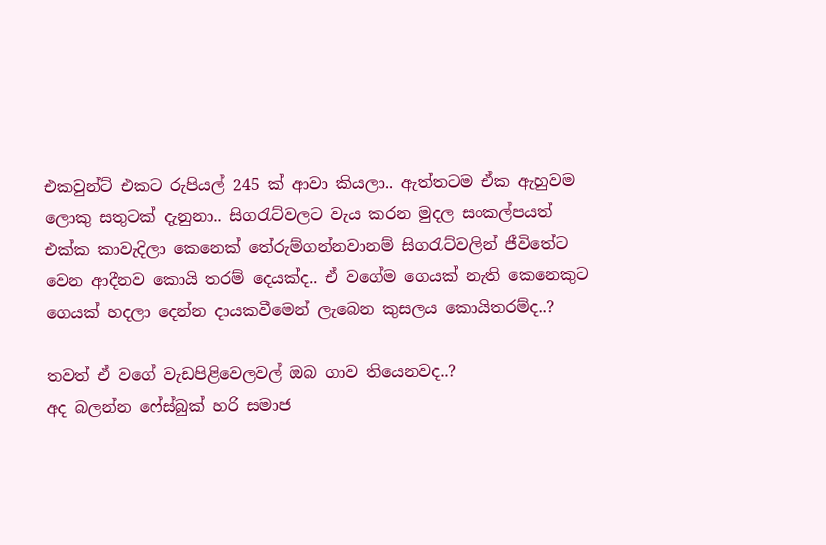එකවුන්ට් එකට රුපියල් 245 ක් ආවා කියලා.. ඇත්තටම ඒක ඇහුවම ලොකු සතුටක් දැනුනා.. සිගරැට්වලට වැය කරන මුදල සංකල්පයත් එක්ක කාවැදිලා කෙනෙක් තේරුම්ගන්නවානම් සිගරැට්වලින් ජීවිතේට වෙන ආදීනව කොයි තරම් දෙයක්ද.. ඒ වගේම ගෙයක් නැති කෙනෙකුට ගෙයක් හදලා දෙන්න දායකවීමෙන් ලැබෙන කුසලය කොයිතරම්ද..?

තවත් ඒ වගේ වැඩපිළිවෙලවල් ඔබ ගාව තියෙනවද..?
අද බලන්න ෆේස්බුක් හරි සමාජ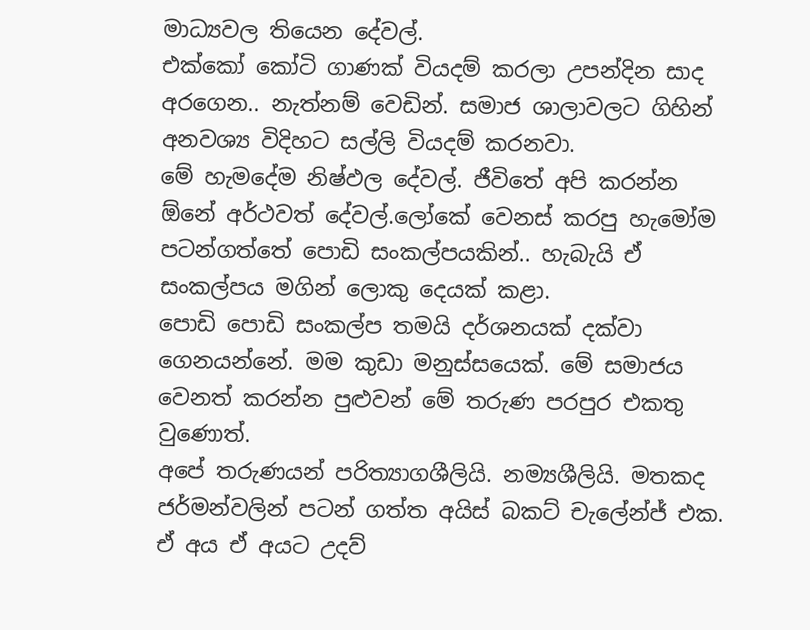මාධ්‍යවල තියෙන දේවල්.
එක්කෝ කෝටි ගාණක් වියදම් කරලා උපන්දින සාද අරගෙන.. නැත්නම් වෙඩින්. සමාජ ශාලාවලට ගිහින් අනවශ්‍ය විදිහට සල්ලි වියදම් කරනවා.
මේ හැමදේම නිෂ්ඵල දේවල්. ජීවිතේ අපි කරන්න ඕනේ අර්ථවත් දේවල්.ලෝකේ වෙනස් කරපු හැමෝම පටන්ගත්තේ පොඩි සංකල්පයකින්.. හැබැයි ඒ සංකල්පය මගින් ලොකු දෙයක් කළා.
පොඩි පොඩි සංකල්ප තමයි දර්ශනයක් දක්වා ගෙනයන්නේ. මම කුඩා මනුස්සයෙක්. මේ සමාජය වෙනත් කරන්න පුළුවන් මේ තරුණ පරපුර එකතු වුණොත්.
අපේ තරුණයන් පරිත්‍යාගශීලියි. නම්‍යශීලියි. මතකද ජර්මන්වලින් පටන් ගත්ත අයිස් බකට් චැලේන්ජ් එක. ඒ අය ඒ අයට උදව්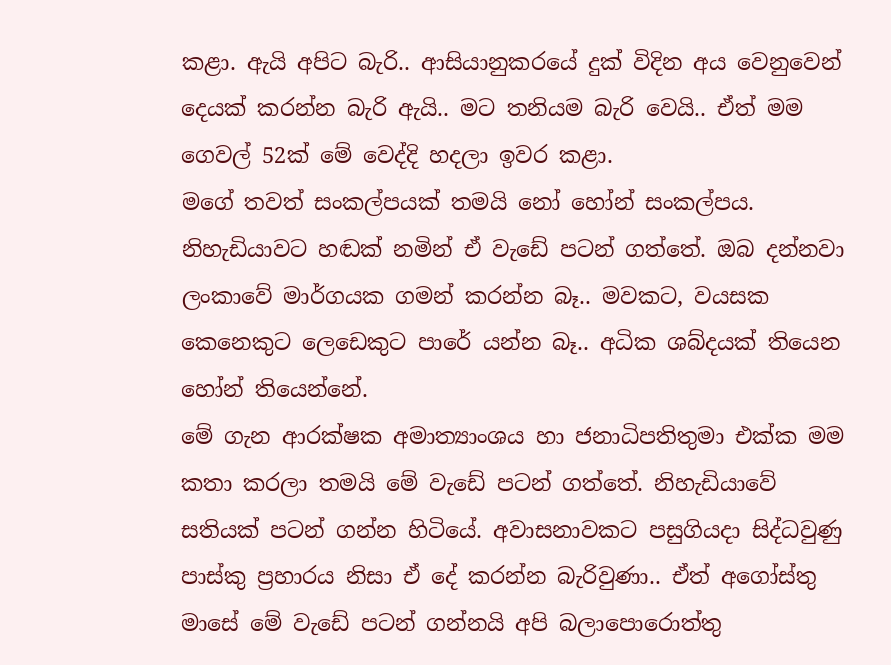කළා. ඇයි අපිට බැරි.. ආසියානුකරයේ දුක් විදින අය වෙනුවෙන් දෙයක් කරන්න බැරි ඇයි.. මට තනියම බැරි වෙයි.. ඒත් මම ගෙවල් 52ක් මේ වෙද්දි හදලා ඉවර කළා.
මගේ තවත් සංකල්පයක් තමයි නෝ හෝන් සංකල්පය. නිහැඩියාවට හඬක් නමින් ඒ වැඩේ පටන් ගත්තේ. ඔබ දන්නවා ලංකාවේ මාර්ගයක ගමන් කරන්න බෑ.. මවකට, වයසක කෙනෙකුට ලෙඩෙකුට පාරේ යන්න බෑ.. අධික ශබ්දයක් තියෙන හෝන් තියෙන්නේ.
මේ ගැන ආරක්ෂක අමාත්‍යාංශය හා ජනාධිපතිතුමා එක්ක මම කතා කරලා තමයි මේ වැඩේ පටන් ගත්තේ. නිහැඩියාවේ සතියක් පටන් ගන්න හිටියේ. අවාසනාවකට පසුගියදා සිද්ධවුණු පාස්කු ප්‍රහාරය නිසා ඒ දේ කරන්න බැරිවුණා.. ඒත් අගෝස්තු මාසේ මේ වැඩේ පටන් ගන්නයි අපි බලාපොරොත්තු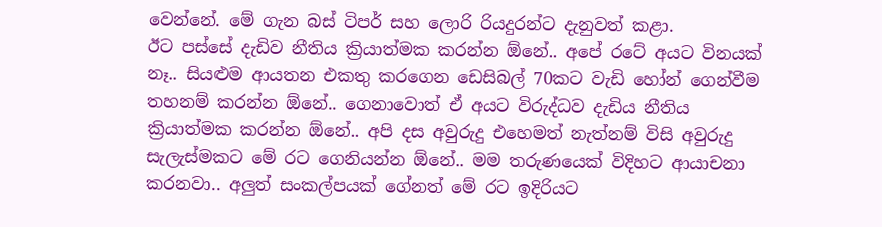වෙන්නේ. මේ ගැන බස් ටිපර් සහ ලොරි රියදුරන්ට දැනුවත් කළා.
ඊට පස්සේ දැඩිව නීතිය ක්‍රියාත්මක කරන්න ඕනේ.. අපේ රටේ අයට විනයක් නෑ.. සියළුම ආයතන එකතු කරගෙන ඩෙසිබල් 70කට වැඩි හෝන් ගෙන්වීම තහනම් කරන්න ඕනේ.. ගෙනාවොත් ඒ අයට විරුද්ධව දැඩිය නීතිය ක්‍රියාත්මක කරන්න ඕනේ.. අපි දස අවුරුදු එහෙමත් නැත්නම් විසි අවුරුදු සැලැස්මකට මේ රට ගෙනියන්න ඕනේ.. මම තරුණයෙක් විදිහට ආයාචනා කරනවා.. අලුත් සංකල්පයක් ගේනත් මේ රට ඉදිරියට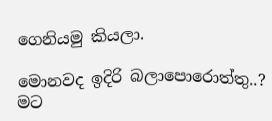ගෙනියමු කියලා.

මොනවද ඉදිරි බලාපොරොත්තු..?
මට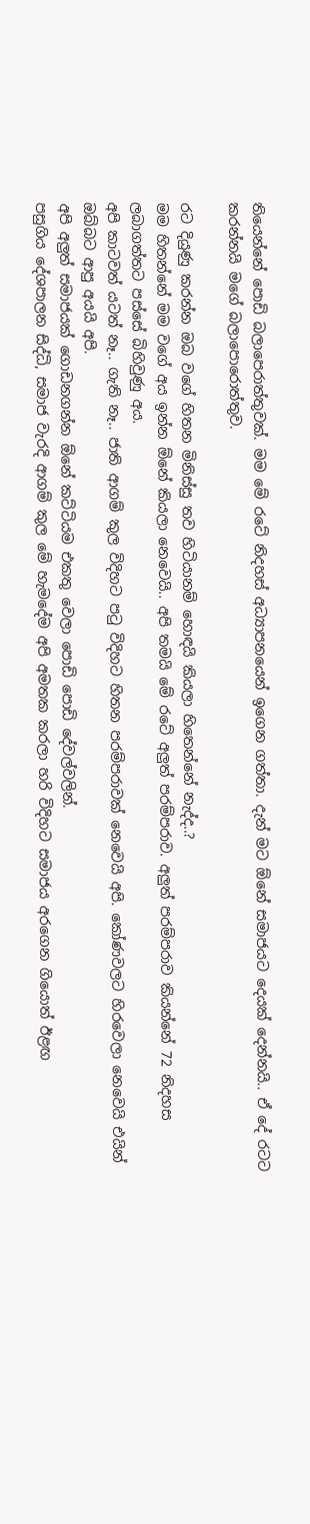තියෙන්නේ පොඩි බලාපෙරාත්තුවක්. මම මේ රටේ නිදහස් අධ්‍යාපනයෙන් ඉගෙන ගත්තා. දැන් මට ඕනේ සමාජයට දෙයක් දෙන්නයි.. ඒ දේ රටට කරන්නයි මගේ බලාපොරොත්තුව.

රට දියුණු කරන්න ඔබ වගේ හිතන මිනිස්සු තව හිටියානම් හොඳයි කියලා හිතෙන්නේ නැද්ද..?
මම හිතන්නේ මම වගේ අය ඉන්න ඕනේ කියලා නෙවෙයි.. අපි තමයි මේ රටේ අලුත් පරම්පරාව. අලුත් පරම්පරාව කියන්නේ 72 නිදහස ලබාගත්තට පස්සේ බිහිවුණු අය.
අපි කාටවත් යටත් නෑ.. ගැති නෑ.. ජාති ආගම් කුල විදිහට පටු විදිහට හිතන පරම්පරාවක් නෙවෙයි අපි. කෝණවලට හිරවෙලා නෙවෙයි එයින් ඔබ්බට ආපු අයයි අපි.
අපි අලුත් සමාජයක් ගොඩනගන්න ඕනේ කට්ටියම එකතු වෙලා පොඩි පොඩි දේවල්වලින්.
පසුගිය දේශපාලන සිද්ධි, සමාජ වැරදි ආගම් කුල මේ හැමදේම අපි අමතක කරලා හරි විදිහට සමාජය අරගෙන ගියොත් ඊළඟ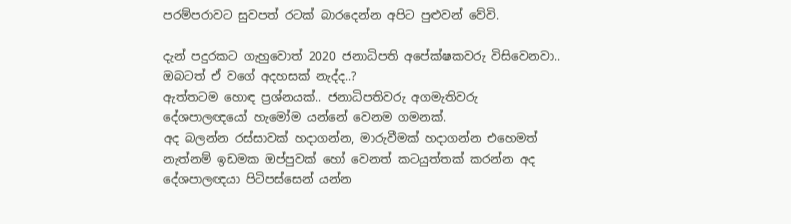පරම්පරාවට සුවපත් රටක් බාරදෙන්න අපිට පුළුවන් වේවි.

දැන් පදුරකට ගැහුවොත් 2020 ජනාධිපති අපේක්ෂකවරු විසිවෙනවා.. ඔබටත් ඒ වගේ අදහසක් නැද්ද..?
ඇත්තටම හොඳ ප්‍රශ්නයක්.. ජනාධිපතිවරු අගමැතිවරු දේශපාලඥයෝ හැමෝම යන්නේ වෙනම ගමනක්.
අද බලන්න රස්සාවක් හදාගන්න, මාරුවීමක් හදාගන්න එහෙමත් නැත්නම් ඉඩමක ඔප්පුවක් හෝ වෙනත් කටයුත්තක් කරන්න අද දේශපාලඥයා පිටිපස්සෙන් යන්න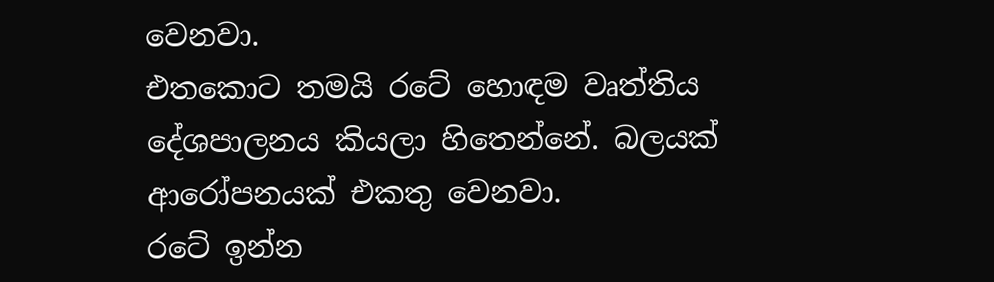වෙනවා.
එතකොට තමයි රටේ හොඳම වෘත්තිය දේශපාලනය කියලා හිතෙන්නේ. බලයක් ආරෝපනයක් එකතු වෙනවා.
රටේ ඉන්න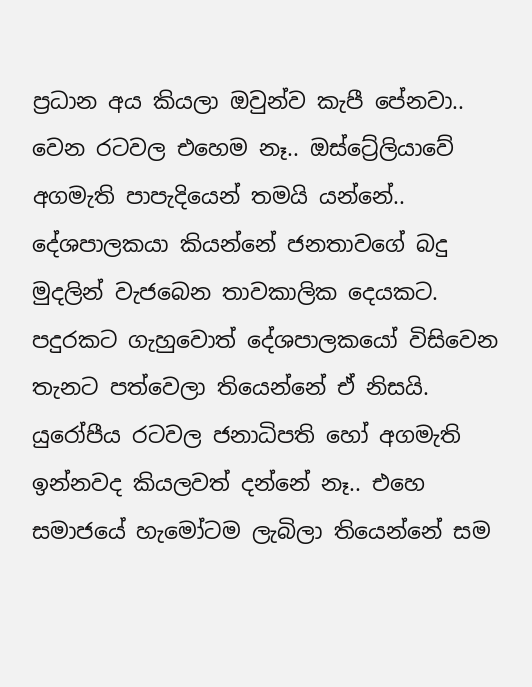ප්‍රධාන අය කියලා ඔවුන්ව කැපී පේනවා.. වෙන රටවල එහෙම නෑ.. ඔස්ට්‍රේලියාවේ අගමැති පාපැදියෙන් තමයි යන්නේ.. දේශපාලකයා කියන්නේ ජනතාවගේ බදු මුදලින් වැජබෙන තාවකාලික දෙයකට.
පදුරකට ගැහුවොත් දේශපාලකයෝ විසිවෙන තැනට පත්වෙලා තියෙන්නේ ඒ නිසයි.
යුරෝපීය රටවල ජනාධිපති හෝ අගමැති ඉන්නවද කියලවත් දන්නේ නෑ.. එහෙ සමාජයේ හැමෝටම ලැබිලා තියෙන්නේ සම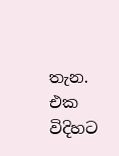තැන.
එක විදිහට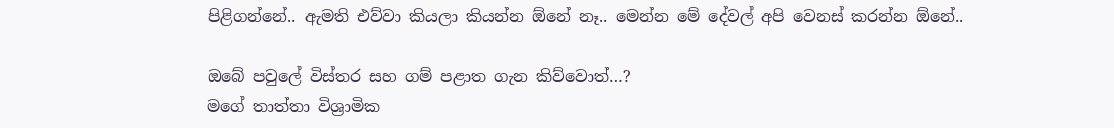පිළිගන්නේ.. ඇමති එව්වා කියලා කියන්න ඕනේ නෑ.. මෙන්න මේ දේවල් අපි වෙනස් කරන්න ඕනේ..

ඔබේ පවුලේ විස්තර සහ ගම් පළාත ගැන කිව්වොත්…?
මගේ තාත්තා විශ්‍රාමික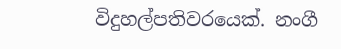විදුහල්පතිවරයෙක්. නංගී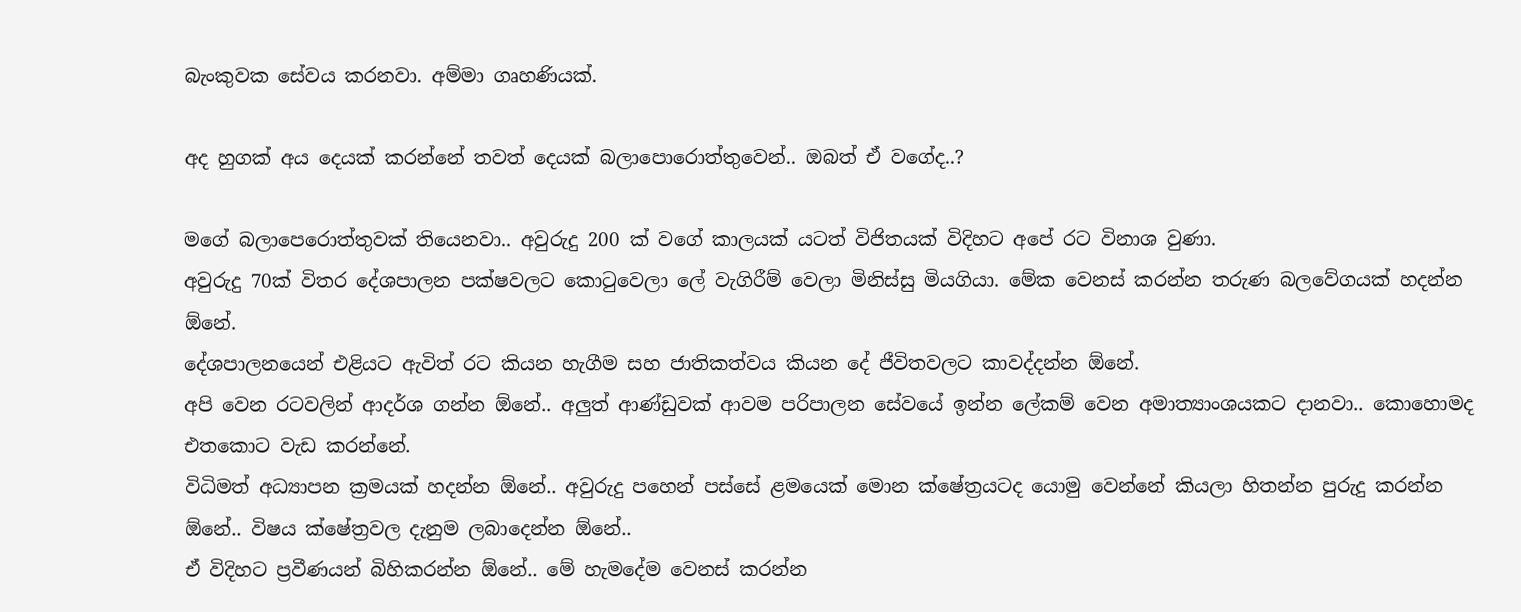බැංකුවක සේවය කරනවා. අම්මා ගෘහණියක්.

අද හුගක් අය දෙයක් කරන්නේ තවත් දෙයක් බලාපොරොත්තුවෙන්.. ඔබත් ඒ වගේද..?

මගේ බලාපෙරොත්තුවක් තියෙනවා.. අවුරුදු 200 ක් වගේ කාලයක් යටත් විජිතයක් විදිහට අපේ රට විනාශ වුණා.
අවුරුදු 70ක් විතර දේශපාලන පක්ෂවලට කොටුවෙලා ලේ වැගිරීම් වෙලා මිනිස්සු මියගියා. මේක වෙනස් කරන්න තරුණ බලවේගයක් හදන්න ඕනේ.
දේශපාලනයෙන් එළියට ඇවිත් රට කියන හැගීම සහ ජාතිකත්වය කියන දේ ජීවිතවලට කාවද්දන්න ඕනේ.
අපි වෙන රටවලින් ආදර්ශ ගන්න ඕනේ.. අලුත් ආණ්ඩුවක් ආවම පරිපාලන සේවයේ ඉන්න ලේකම් වෙන අමාත්‍යාංශයකට දානවා.. කොහොමද එතකොට වැඩ කරන්නේ.
විධිමත් අධ්‍යාපන ක්‍රමයක් හදන්න ඕනේ.. අවුරුදු පහෙන් පස්සේ ළමයෙක් මොන ක්ෂේත්‍රයටද යොමු වෙන්නේ කියලා හිතන්න පුරුදු කරන්න ඕනේ.. විෂය ක්ෂේත්‍රවල දැනුම ලබාදෙන්න ඕනේ..
ඒ විදිහට ප්‍රවීණයන් බිහිකරන්න ඕනේ.. මේ හැමදේම වෙනස් කරන්න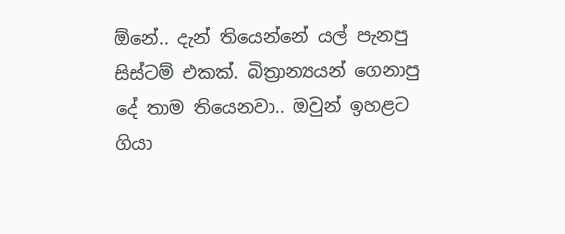ඕනේ.. දැන් තියෙන්නේ යල් පැනපු සිස්ටම් එකක්. බිත්‍රාන්‍යයන් ගෙනාපු දේ තාම තියෙනවා.. ඔවුන් ඉහළට ගියා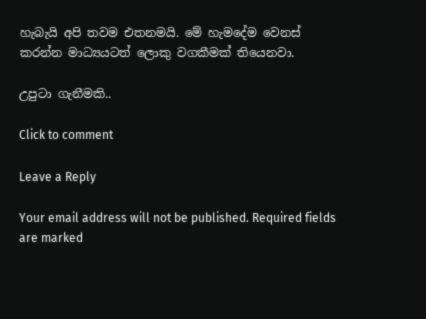හැබැයි අපි තවම එතනමයි. මේ හැමදේම වෙනස් කරන්න මාධ්‍යයටත් ලොකු වගකීමක් තියෙනවා.

උපුටා ගැනීමකි..

Click to comment

Leave a Reply

Your email address will not be published. Required fields are marked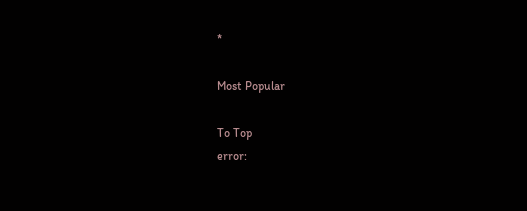*

Most Popular

To Top
error: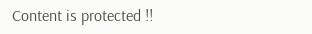Content is protected !!